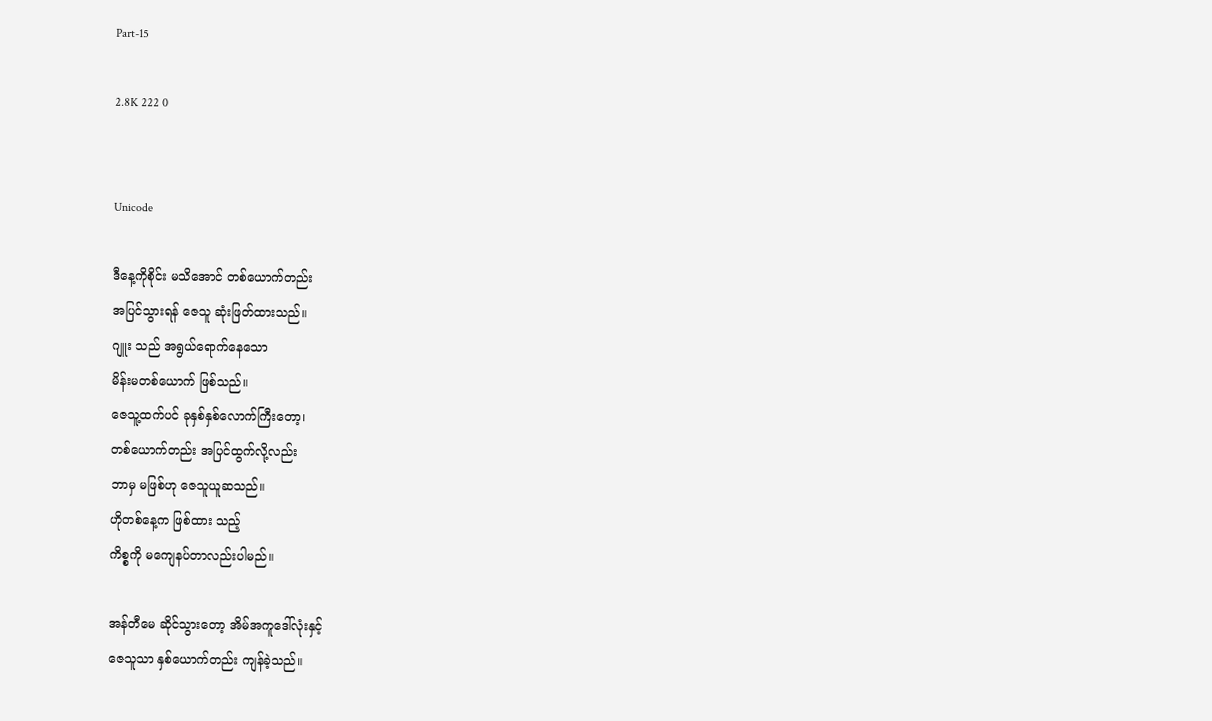Part-15

2.8K 222 0


Unicode

ဒီနေ့ကိုစိုင်း မသိအောင် တစ်ယောက်တည်း
အပြင်သွားရန် ဇေသူ ဆုံးဖြတ်ထားသည်။
ဂျူး သည် အရွယ်ရောက်နေသော
မိန်းမတစ်ယောက် ဖြစ်သည်။
ဇေသူ့ထက်ပင် ခုနှစ်နှစ်လောက်ကြီးတော့၊
တစ်ယောက်တည်း အပြင်ထွက်လို့လည်း
ဘာမှ မဖြစ်ဟု ဇေသူယူဆသည်။
ဟိုတစ်နေ့က ဖြစ်ထား သည့်
ကိစ္စကို မကျေနပ်တာလည်းပါမည်။

အန်တီမေ ဆိုင်သွားတော့ အိမ်အကူဒေါ်လုံးနှင့်
ဇေသူသာ နှစ်ယောက်တည်း ကျန်ခဲ့သည်။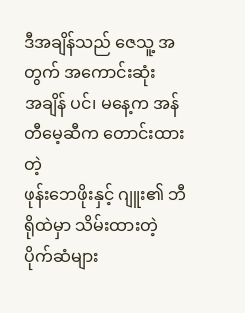ဒီအချိန်သည် ဇေသူ့ အတွက် အကောင်းဆုံး
အချိန် ပင်၊ မနေ့က အန်တီမေ့ဆီက တောင်းထားတဲ့
ဖုန်းဘေဖိုးနှင့် ဂျူး၏ ဘီရိုထဲမှာ သိမ်းထားတဲ့
ပိုက်ဆံများ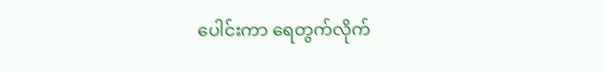ပေါင်းကာ ရေတွက်လိုက်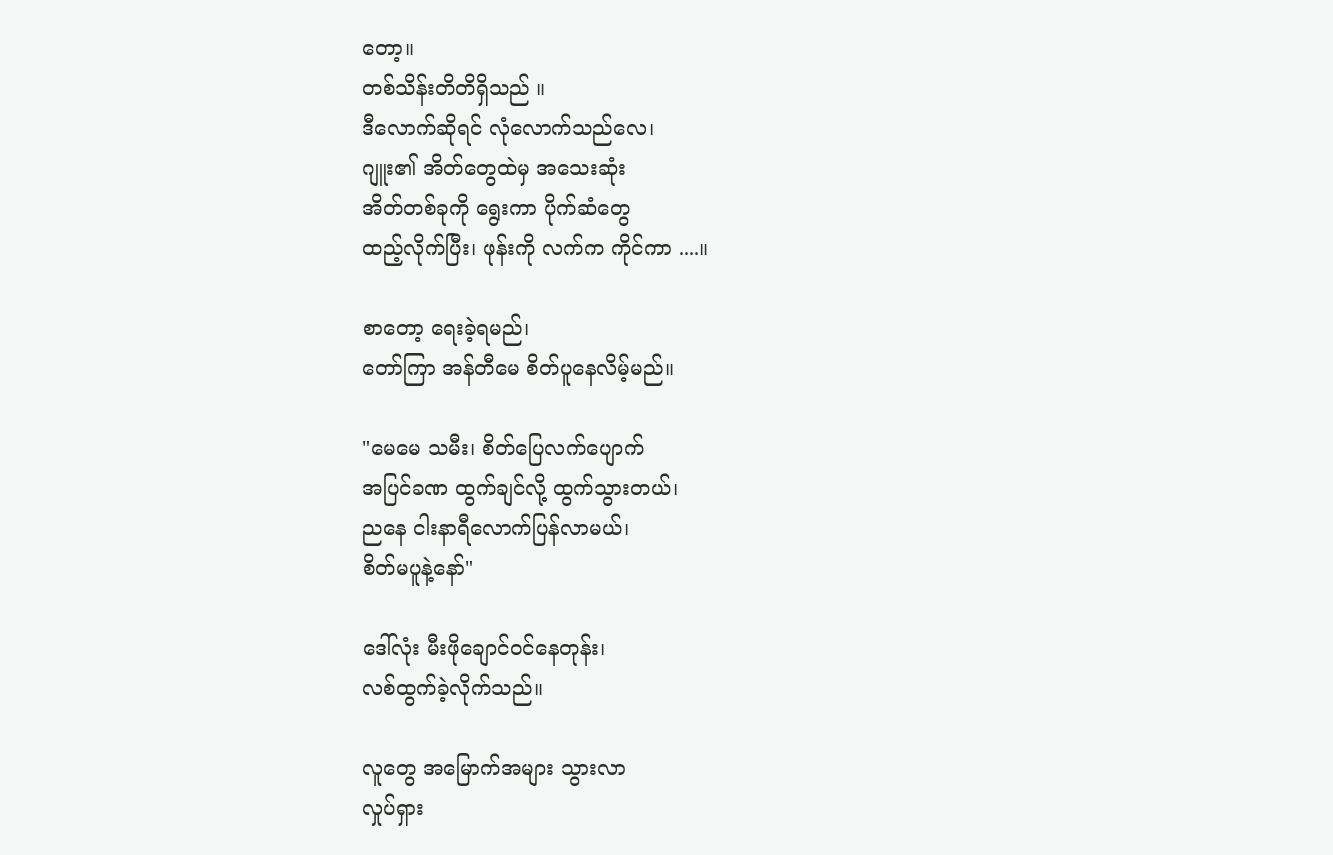တော့။
တစ်သိန်းတိတိရှိသည် ။
ဒီလောက်ဆိုရင် လုံလောက်သည်လေ၊
ဂျူး၏ အိတ်တွေထဲမှ အသေးဆုံး
အိတ်တစ်ခုကို ရွေးကာ ပိုက်ဆံတွေ
ထည့်လိုက်ပြီး၊ ဖုန်းကို လက်က ကိုင်ကာ ....။

စာတော့ ရေးခဲ့ရမည်၊
တော်ကြာ အန်တီမေ စိတ်ပူနေလိမ့်မည်။

"မေမေ သမီး၊ စိတ်ပြေလက်ပျောက်
အပြင်ခဏ ထွက်ချင်လို့ ထွက်သွားတယ်၊
ညနေ ငါးနာရီလောက်ပြန်လာမယ်၊
စိတ်မပူနဲ့နော်"

ဒေါ်လုံး မီးဖိုချောင်ဝင်နေတုန်း၊
လစ်ထွက်ခဲ့လိုက်သည်။

လူတွေ အမြောက်အများ သွားလာ
လှုပ်ရှား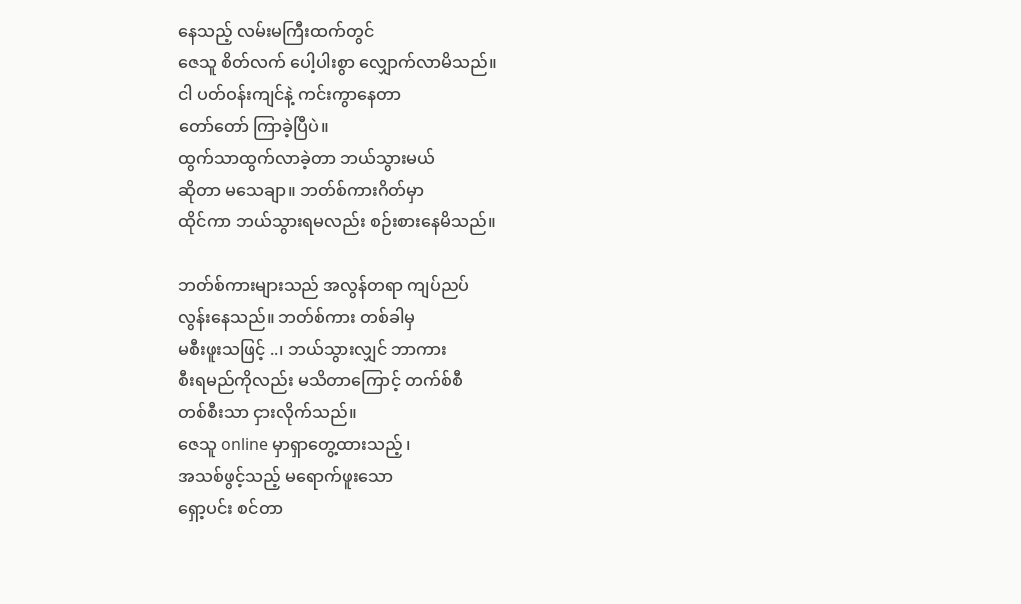နေသည့် လမ်းမကြီးထက်တွင်
ဇေသူ စိတ်လက် ပေါ့ပါးစွာ လျှောက်လာမိသည်။
ငါ ပတ်ဝန်းကျင်နဲ့ ကင်းကွာနေတာ
တော်တော် ကြာခဲ့ပြီပဲ။
ထွက်သာထွက်လာခဲ့တာ ဘယ်သွားမယ်
ဆိုတာ မသေချာ။ ဘတ်စ်ကားဂိတ်မှာ
ထိုင်ကာ ဘယ်သွားရမလည်း စဉ်းစားနေမိသည်။

ဘတ်စ်ကားများသည် အလွန်တရာ ကျပ်ညပ်
လွန်းနေသည်။ ဘတ်စ်ကား တစ်ခါမှ
မစီးဖူးသဖြင့် ..၊ ဘယ်သွားလျှင် ဘာကား
စီးရမည်ကိုလည်း မသိတာကြောင့် တက်စ်စီ
တစ်စီးသာ ငှားလိုက်သည်။
ဇေသူ online မှာရှာတွေ့ထားသည့် ၊
အသစ်ဖွင့်သည့် မရောက်ဖူးသော
ရှော့ပင်း စင်တာ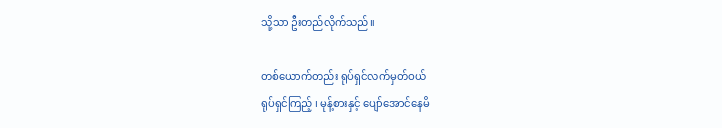သို့သာ ဦးတည်လိုက်သည်။

တစ်ယောက်တည်း ရုပ်ရှင်လက်မှတ်ဝယ်
ရုပ်ရှင်ကြည့် ၊ မုန့်စားနှင့် ပျော်အောင်နေမိ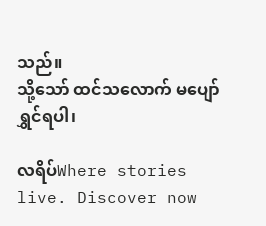သည်။
သို့သော် ထင်သလောက် မပျော်ရွှင်ရပါ၊

လရိပ်Where stories live. Discover now